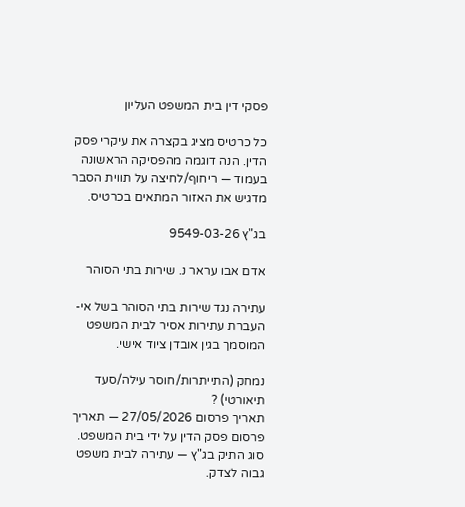פסקי דין בית המשפט העליון

כל כרטיס מציג בקצרה את עיקרי פסק הדין. הנה דוגמה מהפסיקה הראשונה בעמוד — ריחוף/לחיצה על תווית הסבר מדגיש את האזור המתאים בכרטיס.

בג"ץ 9549-03-26

אדם אבו עראר נ. שירות בתי הסוהר

עתירה נגד שירות בתי הסוהר בשל אי-העברת עתירות אסיר לבית המשפט המוסמך בגין אובדן ציוד אישי.

נמחק (התייתרות/חוסר עילה/סעד תיאורטי) ?
תאריך פרסום 27/05/2026 — תאריך פרסום פסק הדין על ידי בית המשפט.
סוג התיק בג"ץ — עתירה לבית משפט גבוה לצדק.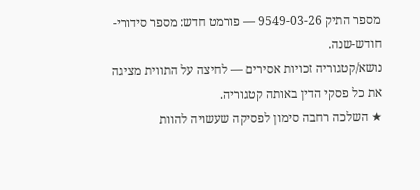מספר התיק 9549-03-26 — פורמט חדש: מספר סידורי-חודש-שנה.
נושא/קטגוריה זכויות אסירים — לחיצה על התווית מציגה את כל פסקי הדין באותה קטגוריה.
★ השלכה רחבה סימון לפסיקה שעשויה להוות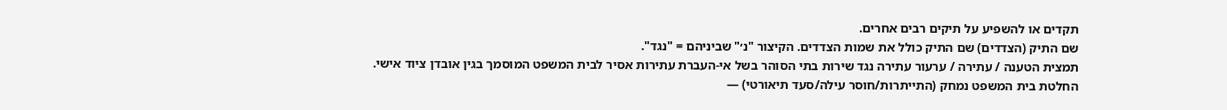תקדים או להשפיע על תיקים רבים אחרים.
שם התיק (הצדדים) שם התיק כולל את שמות הצדדים. הקיצור "נ׳" שביניהם = "נגד".
תמצית הטענה / עתירה / ערעור עתירה נגד שירות בתי הסוהר בשל אי-העברת עתירות אסיר לבית המשפט המוסמך בגין אובדן ציוד אישי.
החלטת בית המשפט נמחק (התייתרות/חוסר עילה/סעד תיאורטי) —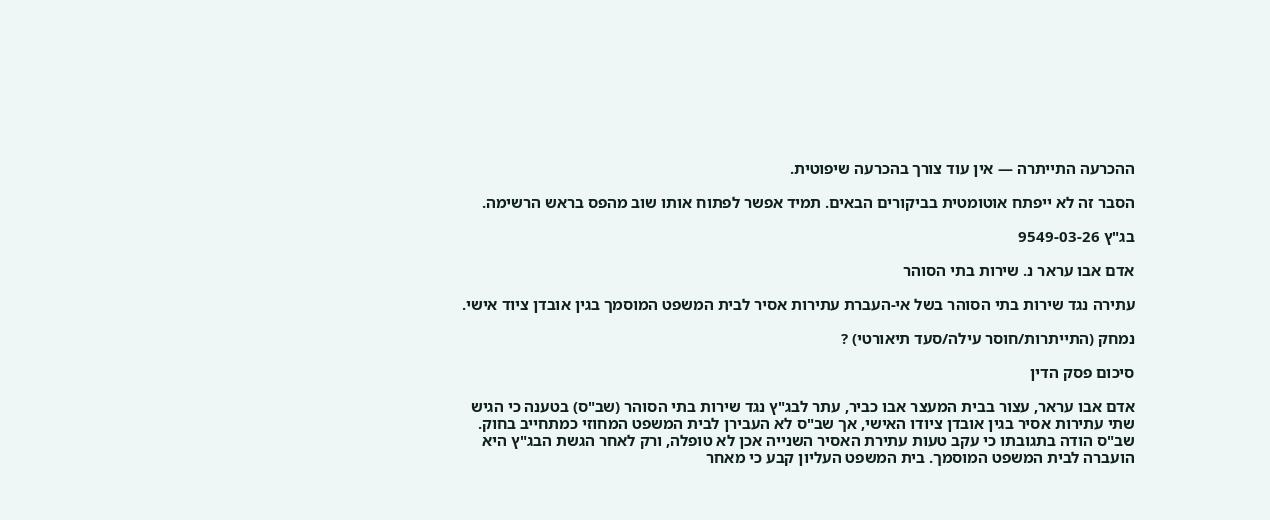ההכרעה התייתרה — אין עוד צורך בהכרעה שיפוטית.

הסבר זה לא ייפתח אוטומטית בביקורים הבאים. תמיד אפשר לפתוח אותו שוב מהפס בראש הרשימה.

בג"ץ 9549-03-26

אדם אבו עראר נ. שירות בתי הסוהר

עתירה נגד שירות בתי הסוהר בשל אי-העברת עתירות אסיר לבית המשפט המוסמך בגין אובדן ציוד אישי.

נמחק (התייתרות/חוסר עילה/סעד תיאורטי) ?

סיכום פסק הדין

אדם אבו עראר, עצור בבית המעצר אבו כביר, עתר לבג"ץ נגד שירות בתי הסוהר (שב"ס) בטענה כי הגיש שתי עתירות אסיר בגין אובדן ציודו האישי, אך שב"ס לא העבירן לבית המשפט המחוזי כמתחייב בחוק. שב"ס הודה בתגובתו כי עקב טעות עתירת האסיר השנייה אכן לא טופלה, ורק לאחר הגשת הבג"ץ היא הועברה לבית המשפט המוסמך. בית המשפט העליון קבע כי מאחר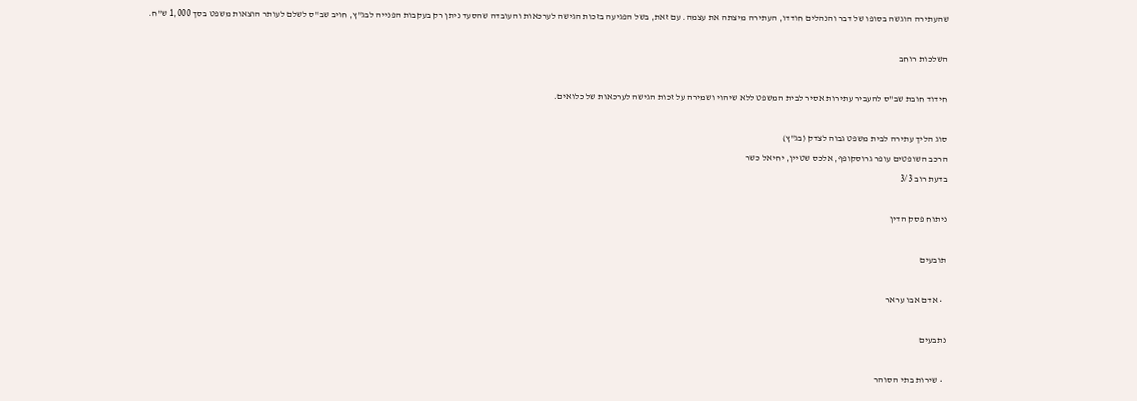שהעתירה הוגשה בסופו של דבר והנהלים חודדו, העתירה מיצתה את עצמה. עם זאת, בשל הפגיעה בזכות הגישה לערכאות והעובדה שהסעד ניתן רק בעקבות הפנייה לבג"ץ, חויב שב"ס לשלם לעותר הוצאות משפט בסך 1,000 ש"ח.

השלכות רוחב

חידוד חובת שב"ס להעביר עתירות אסיר לבית המשפט ללא שיהוי ושמירה על זכות הגישה לערכאות של כלואים.

סוג הליך עתירה לבית משפט גבוה לצדק (בג"ץ)
הרכב השופטים עופר גרוסקופף, אלכס שטיין, יחיאל כשר
בדעת רוב 3/3

ניתוח פסק הדין

תובעים

  • אדם אבו עראר

נתבעים

  • שירות בתי הסוהר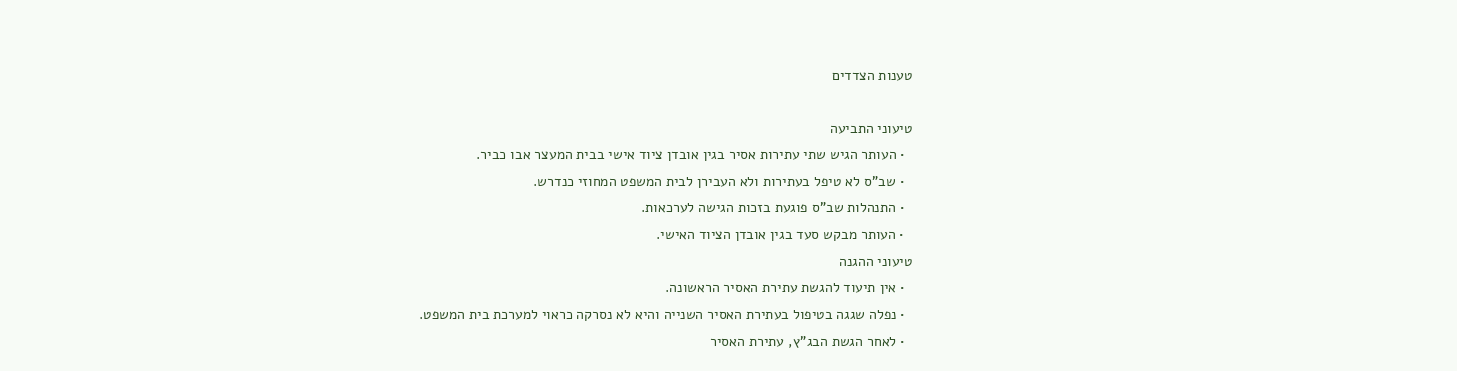טענות הצדדים

טיעוני התביעה
  • העותר הגיש שתי עתירות אסיר בגין אובדן ציוד אישי בבית המעצר אבו כביר.
  • שב"ס לא טיפל בעתירות ולא העבירן לבית המשפט המחוזי כנדרש.
  • התנהלות שב"ס פוגעת בזכות הגישה לערכאות.
  • העותר מבקש סעד בגין אובדן הציוד האישי.
טיעוני ההגנה
  • אין תיעוד להגשת עתירת האסיר הראשונה.
  • נפלה שגגה בטיפול בעתירת האסיר השנייה והיא לא נסרקה כראוי למערכת בית המשפט.
  • לאחר הגשת הבג"ץ, עתירת האסיר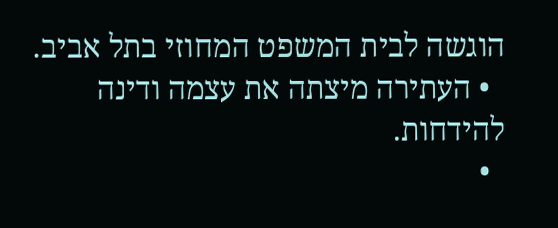הוגשה לבית המשפט המחוזי בתל אביב.
  • העתירה מיצתה את עצמה ודינה להידחות.
  •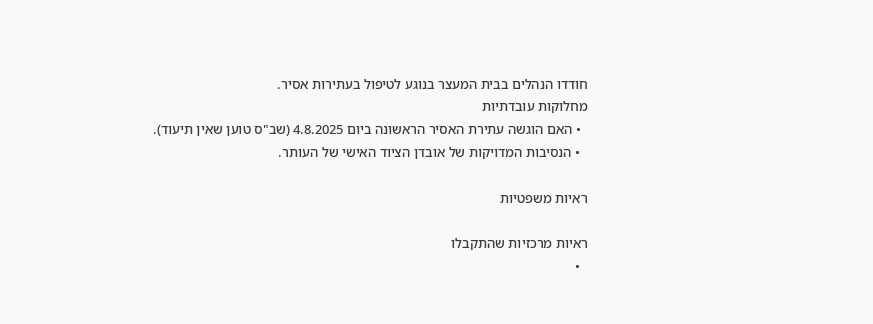חודדו הנהלים בבית המעצר בנוגע לטיפול בעתירות אסיר.
מחלוקות עובדתיות
  • האם הוגשה עתירת האסיר הראשונה ביום 4.8.2025 (שב"ס טוען שאין תיעוד).
  • הנסיבות המדויקות של אובדן הציוד האישי של העותר.

ראיות משפטיות

ראיות מרכזיות שהתקבלו
  •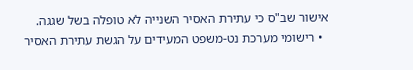אישור שב"ס כי עתירת האסיר השנייה לא טופלה בשל שגגה.
  • רישומי מערכת נט-משפט המעידים על הגשת עתירת האסיר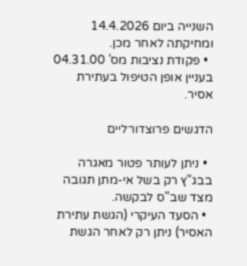השנייה ביום 14.4.2026 ומחיקתה לאחר מכן.
  • פקודת נציבות מס' 04.31.00 בעניין אופן הטיפול בעתירת אסיר.

הדגשים פרוצדורליים

  • ניתן לעותר פטור מאגרה בבג"ץ רק בשל אי-מתן תגובה מצד שב"ס לבקשה.
  • הסעד העיקרי (הגשת עתירת האסיר) ניתן רק לאחר הגשת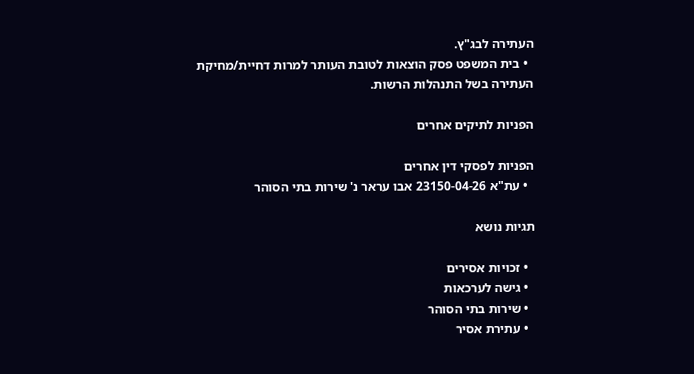העתירה לבג"ץ.
  • בית המשפט פסק הוצאות לטובת העותר למרות דחיית/מחיקת העתירה בשל התנהלות הרשות.

הפניות לתיקים אחרים

הפניות לפסקי דין אחרים
  • עת"א 23150-04-26 אבו עראר נ' שירות בתי הסוהר

תגיות נושא

  • זכויות אסירים
  • גישה לערכאות
  • שירות בתי הסוהר
  • עתירת אסיר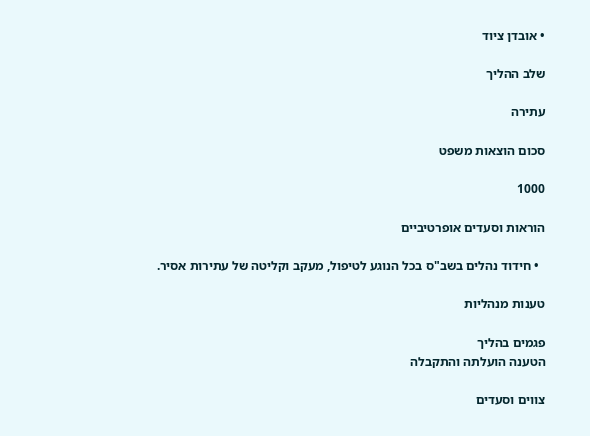• אובדן ציוד

שלב ההליך

עתירה

סכום הוצאות משפט

1000

הוראות וסעדים אופרטיביים

  • חידוד נהלים בשב"ס בכל הנוגע לטיפול, מעקב וקליטה של עתירות אסיר.

טענות מנהליות

פגמים בהליך
הטענה הועלתה והתקבלה

צווים וסעדים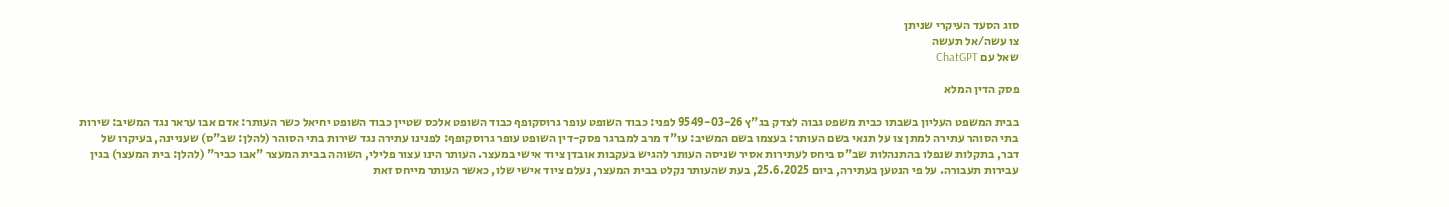סוג הסעד העיקרי שניתן
צו עשה/אל תעשה
שאל עם ChatGPT

פסק הדין המלא

בבית המשפט העליון בשבתו כבית משפט גבוה לצדק בג"ץ 9549-03-26 לפני: כבוד השופט עופר גרוסקופף כבוד השופט אלכס שטיין כבוד השופט יחיאל כשר העותר: אדם אבו עראר נגד המשיב: שירות בתי הסוהר עתירה למתן צו על תנאי בשם העותר: בעצמו בשם המשיב: עו"ד מרב למברגר פסק-דין השופט עופר גרוסקופף: לפנינו עתירה נגד שירות בתי הסוהר (להלן: שב"ס) שעניינה, בעיקרו של דבר, בתקלות שנפלו בהתנהלות שב"ס ביחס לעתירות אסיר שניסה העותר להגיש בעקבות אובדן ציוד אישי במעצר. העותר הינו עצור פלילי, השוהה בבית המעצר "אבו כביר" (להלן: בית המעצר) בגין עבירות תעבורה. על פי הנטען בעתירה, ביום 25.6.2025, בעת שהעותר נקלט בבית המעצר, נעלם ציוד אישי שלו, כאשר העותר מייחס זאת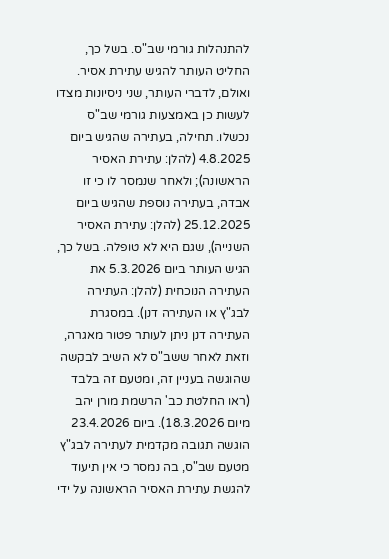להתנהלות גורמי שב"ס. בשל כך, החליט העותר להגיש עתירת אסיר. ואולם, לדברי העותר, שני ניסיונות מצדו לעשות כן באמצעות גורמי שב"ס נכשלו. תחילה, בעתירה שהגיש ביום 4.8.2025 (להלן: עתירת האסיר הראשונה); ולאחר שנמסר לו כי זו אבדה, בעתירה נוספת שהגיש ביום 25.12.2025 (להלן: עתירת האסיר השנייה), שגם היא לא טופלה. בשל כך, הגיש העותר ביום 5.3.2026 את העתירה הנוכחית (להלן: העתירה לבג"ץ או העתירה דנן). במסגרת העתירה דנן ניתן לעותר פטור מאגרה, וזאת לאחר ששב"ס לא השיב לבקשה שהוגשה בעניין זה, ומטעם זה בלבד (ראו החלטת כב' הרשמת מורן יהב מיום 18.3.2026). ביום 23.4.2026 הוגשה תגובה מקדמית לעתירה לבג"ץ מטעם שב"ס, בה נמסר כי אין תיעוד להגשת עתירת האסיר הראשונה על ידי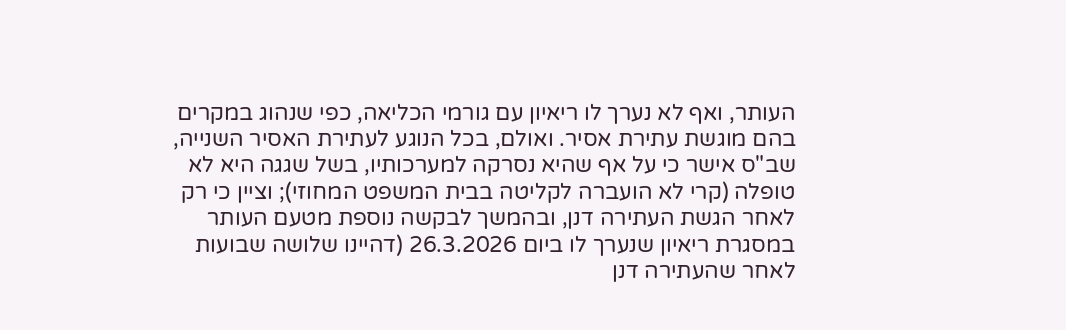העותר, ואף לא נערך לו ריאיון עם גורמי הכליאה, כפי שנהוג במקרים בהם מוגשת עתירת אסיר. ואולם, בכל הנוגע לעתירת האסיר השנייה, שב"ס אישר כי על אף שהיא נסרקה למערכותיו, בשל שגגה היא לא טופלה (קרי לא הועברה לקליטה בבית המשפט המחוזי); וציין כי רק לאחר הגשת העתירה דנן, ובהמשך לבקשה נוספת מטעם העותר במסגרת ריאיון שנערך לו ביום 26.3.2026 (דהיינו שלושה שבועות לאחר שהעתירה דנן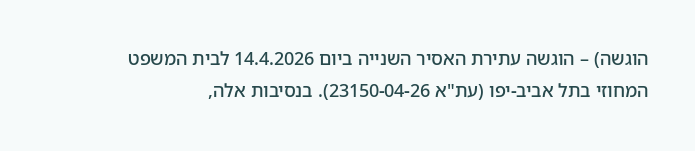הוגשה) – הוגשה עתירת האסיר השנייה ביום 14.4.2026 לבית המשפט המחוזי בתל אביב-יפו (עת"א 23150-04-26). בנסיבות אלה,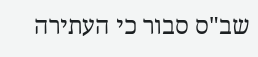שב"ס סבור כי העתירה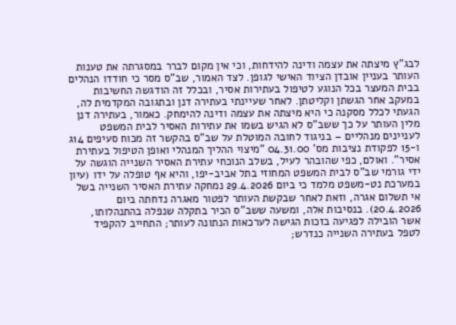לבג"ץ מיצתה את עצמה ודינה להידחות, וכי אין מקום לברר במסגרתה את טענות העותר בעניין אובדן הציוד האישי לגופן. לצד האמור, שב"ס מסר כי חודדו הנהלים בבית המעצר בכל הנוגע לטיפול בעתירות אסיר, ובכלל זה הודגשה החשיבות במעקב אחר הגשתן וקליטתן. לאחר שעיינתי בעתירה דנן ובתגובה המקדמית לה, הגעתי לכלל מסקנה כי היא מיצתה את עצמה ודינה להימחק. כאמור, בעתירה דנן מלין העותר על כך ששב"ס לא הגיש בשמו את עתירות האסיר לבית המשפט לעניינים מנהליים – בניגוד לחובה המוטלת על שב"ס בהקשר זה מכוח סעיפים 14ג ו-15 לפקודת נציבות מס' 04.31.00 "מיצוי ההליך המנהלי ואופן הטיפול בעתירת אסיר". ואולם, כפי שהובהר לעיל, בשלב הנוכחי עתירת האסיר השנייה הוגשה על ידי גורמי שב"ס לבית המשפט המחוזי בתל אביב-יפו, והיא אף טופלה על ידו (עיון במערכת נט-משפט מלמד כי ביום 29.4.2026 נמחקה עתירת האסיר השנייה בשל אי תשלום אגרה, וזאת לאחר שבקשת העותר לפטור מאגרה נדחתה ביום 20.4.2026). בנסיבות אלה, ומשעה ששב"ס הכיר בתקלה שנפלה בהתנהלותו, אשר הובילה לפגיעה בזכות הגישה לערכאות הנתונה לעותר; התחייב להקפיד לטפל בעתירה השנייה כנדרש;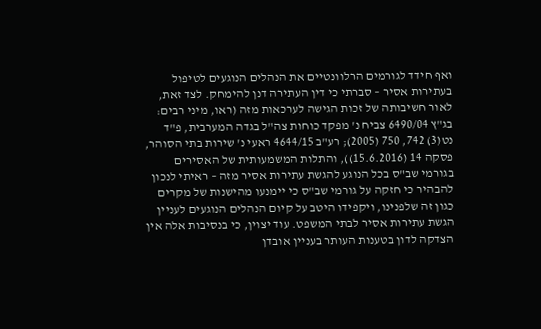ואף חידד לגורמים הרלוונטיים את הנהלים הנוגעים לטיפול בעתירות אסיר – סברתי כי דין העתירה דנן להימחק. לצד זאת, לאור חשיבותה של זכות הגישה לערכאות מזה (ראו, מיני רבים: בג"ץ 6490/04 צביח נ' מפקד כוחות צה"ל בגדה המערבית, פ"ד נט(3) 742, 750 (2005); רע"ב 4644/15 ראעי נ' שירות בתי הסוהר, פסקה 14 (15.6.2016)), והתלות המשמעותית של האסירים בגורמי שב"ס בכל הנוגע להגשת עתירות אסיר מזה – ראיתי לנכון להבהיר כי חזקה על גורמי שב"ס כי יימנעו מהישנות של מקרים כגון זה שלפנינו, ויקפידו היטב על קיום הנהלים הנוגעים לעניין הגשת עתירות אסיר לבתי המשפט. עוד יצוין, כי בנסיבות אלה אין הצדקה לדון בטענות העותר בעניין אובדן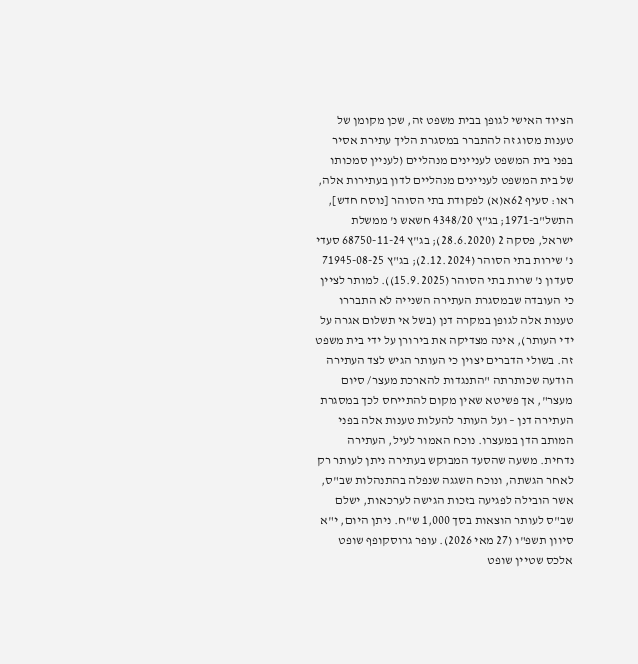הציוד האישי לגופן בבית משפט זה, שכן מקומן של טענות מסוג זה להתברר במסגרת הליך עתירת אסיר בפני בית המשפט לעניינים מנהליים (לעניין סמכותו של בית המשפט לעניינים מנהליים לדון בעתירות אלה, ראו: סעיף 62א(א) לפקודת בתי הסוהר [נוסח חדש], התשל"ב-1971; בג"ץ 4348/20 חשאש נ' ממשלת ישראל, פסקה 2 (28.6.2020); בג"ץ 68750-11-24 סעדי נ' שירות בתי הסוהר (2.12.2024); בג"ץ 71945-08-25 סעדון נ' שרות בתי הסוהר (15.9.2025)). למותר לציין כי העובדה שבמסגרת העתירה השנייה לא התבררו טענות אלה לגופן במקרה דנן (בשל אי תשלום אגרה על ידי העותר), אינה מצדיקה את בירורן על ידי בית משפט זה. בשולי הדברים יצוין כי העותר הגיש לצד העתירה הודעה שכותרתה "התנגדות להארכת מעצר/ סיום מעצר", אך פשיטא שאין מקום להתייחס לכך במסגרת העתירה דנן – ועל העותר להעלות טענות אלה בפני המותב הדן במעצרו. נוכח האמור לעיל, העתירה נדחית. משעה שהסעד המבוקש בעתירה ניתן לעותר רק לאחר הגשתה, ונוכח השגגה שנפלה בהתנהלות שב"ס, אשר הובילה לפגיעה בזכות הגישה לערכאות, ישלם שב"ס לעותר הוצאות בסך 1,000 ש"ח. ניתן היום, י"א סיוון תשפ"ו (27 מאי 2026). עופר גרוסקופף שופט אלכס שטיין שופט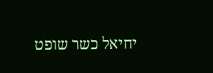יחיאל כשר שופט